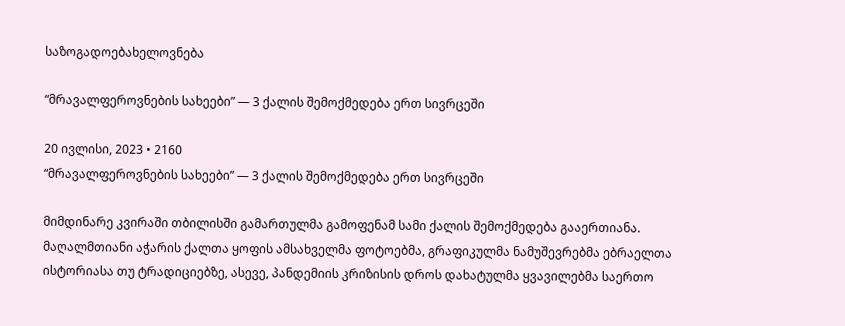საზოგადოებახელოვნება

“მრავალფეროვნების სახეები” — 3 ქალის შემოქმედება ერთ სივრცეში

20 ივლისი, 2023 • 2160
“მრავალფეროვნების სახეები” — 3 ქალის შემოქმედება ერთ სივრცეში

მიმდინარე კვირაში თბილისში გამართულმა გამოფენამ სამი ქალის შემოქმედება გააერთიანა. მაღალმთიანი აჭარის ქალთა ყოფის ამსახველმა ფოტოებმა, გრაფიკულმა ნამუშევრებმა ებრაელთა ისტორიასა თუ ტრადიციებზე, ასევე, პანდემიის კრიზისის დროს დახატულმა ყვავილებმა საერთო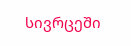სივრცეში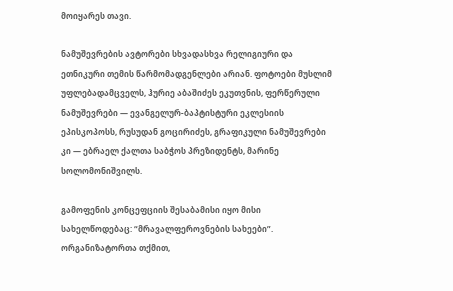მოიყარეს თავი.

ნამუშევრების ავტორები სხვადასხვა რელიგიური და ეთნიკური თემის წარმომადგენლები არიან. ფოტოები მუსლიმ უფლებადამცველს, ჰურიე აბაშიძეს ეკუთვნის, ფერწერული ნამუშევრები — ევანგელურ-ბაპტისტური ეკლესიის ეპისკოპოსს, რუსუდან გოცირიძეს, გრაფიკული ნამუშევრები კი — ებრაელ ქალთა საბჭოს პრეზიდენტს, მარინე სოლომონიშვილს.

გამოფენის კონცეფციის შესაბამისი იყო მისი სახელწოდებაც: “მრავალფეროვნების სახეები”. ორგანიზატორთა თქმით,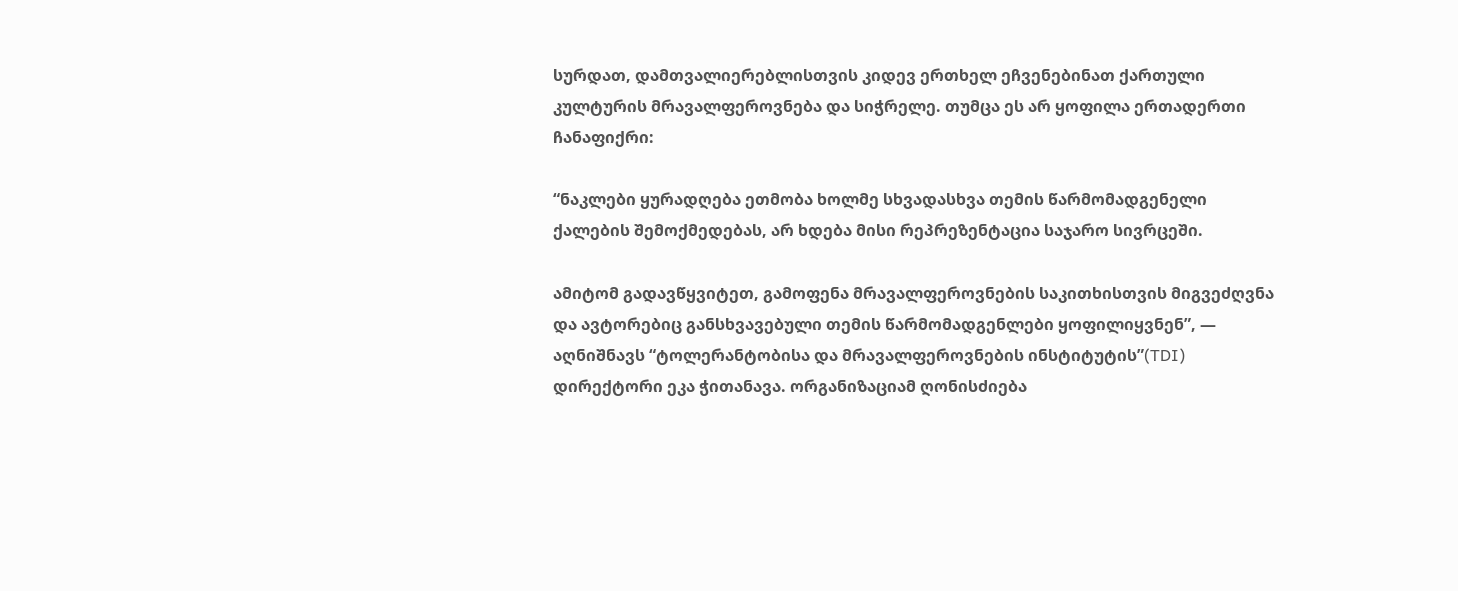სურდათ, დამთვალიერებლისთვის კიდევ ერთხელ ეჩვენებინათ ქართული კულტურის მრავალფეროვნება და სიჭრელე. თუმცა ეს არ ყოფილა ერთადერთი ჩანაფიქრი:

“ნაკლები ყურადღება ეთმობა ხოლმე სხვადასხვა თემის წარმომადგენელი ქალების შემოქმედებას, არ ხდება მისი რეპრეზენტაცია საჯარო სივრცეში.

ამიტომ გადავწყვიტეთ, გამოფენა მრავალფეროვნების საკითხისთვის მიგვეძღვნა და ავტორებიც განსხვავებული თემის წარმომადგენლები ყოფილიყვნენ”, — აღნიშნავს “ტოლერანტობისა და მრავალფეროვნების ინსტიტუტის”(TDI) დირექტორი ეკა ჭითანავა. ორგანიზაციამ ღონისძიება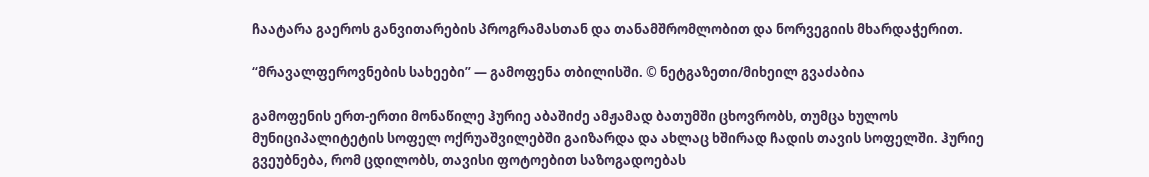ჩაატარა გაეროს განვითარების პროგრამასთან და თანამშრომლობით და ნორვეგიის მხარდაჭერით.

“მრავალფეროვნების სახეები” — გამოფენა თბილისში. © ნეტგაზეთი/მიხეილ გვაძაბია

გამოფენის ერთ-ერთი მონაწილე ჰურიე აბაშიძე ამჟამად ბათუმში ცხოვრობს, თუმცა ხულოს მუნიციპალიტეტის სოფელ ოქრუაშვილებში გაიზარდა და ახლაც ხშირად ჩადის თავის სოფელში. ჰურიე გვეუბნება, რომ ცდილობს, თავისი ფოტოებით საზოგადოებას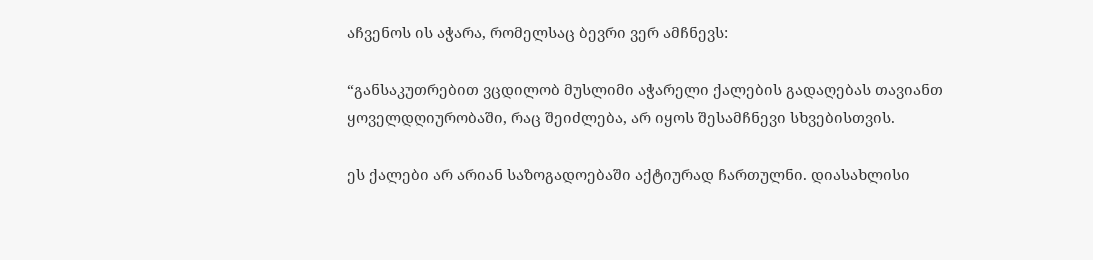აჩვენოს ის აჭარა, რომელსაც ბევრი ვერ ამჩნევს:

“განსაკუთრებით ვცდილობ მუსლიმი აჭარელი ქალების გადაღებას თავიანთ ყოველდღიურობაში, რაც შეიძლება, არ იყოს შესამჩნევი სხვებისთვის.

ეს ქალები არ არიან საზოგადოებაში აქტიურად ჩართულნი. დიასახლისი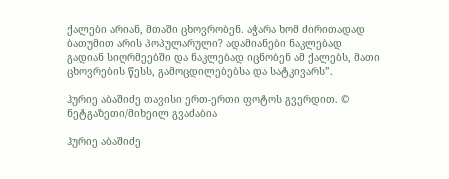ქალები არიან, მთაში ცხოვრობენ. აჭარა ხომ ძირითადად ბათუმით არის პოპულარული? ადამიანები ნაკლებად გადიან სიღრმეებში და ნაკლებად იცნობენ ამ ქალებს, მათი ცხოვრების წესს, გამოცდილებებსა და სატკივარს”.

ჰურიე აბაშიძე თავისი ერთ-ერთი ფოტოს გვერდით. © ნეტგაზეთი/მიხეილ გვაძაბია

ჰურიე აბაშიძე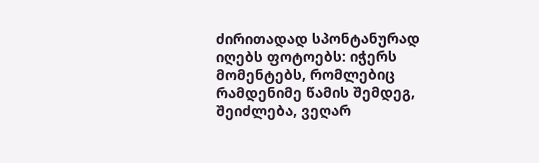ძირითადად სპონტანურად იღებს ფოტოებს: იჭერს მომენტებს, რომლებიც რამდენიმე წამის შემდეგ, შეიძლება, ვეღარ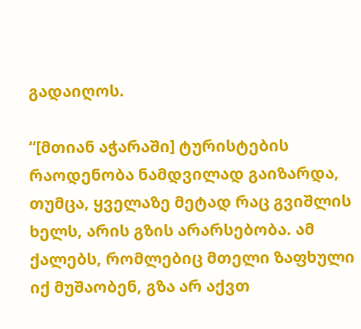გადაიღოს.

“[მთიან აჭარაში] ტურისტების რაოდენობა ნამდვილად გაიზარდა, თუმცა, ყველაზე მეტად რაც გვიშლის ხელს, არის გზის არარსებობა. ამ ქალებს, რომლებიც მთელი ზაფხული იქ მუშაობენ, გზა არ აქვთ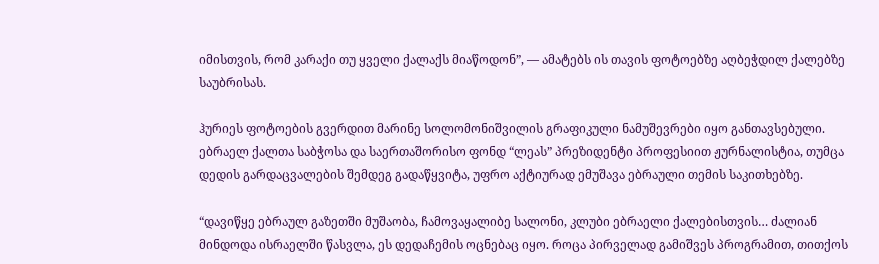იმისთვის, რომ კარაქი თუ ყველი ქალაქს მიაწოდონ”, — ამატებს ის თავის ფოტოებზე აღბეჭდილ ქალებზე საუბრისას.

ჰურიეს ფოტოების გვერდით მარინე სოლომონიშვილის გრაფიკული ნამუშევრები იყო განთავსებული. ებრაელ ქალთა საბჭოსა და საერთაშორისო ფონდ “ლეას” პრეზიდენტი პროფესიით ჟურნალისტია, თუმცა დედის გარდაცვალების შემდეგ გადაწყვიტა, უფრო აქტიურად ემუშავა ებრაული თემის საკითხებზე.

“დავიწყე ებრაულ გაზეთში მუშაობა, ჩამოვაყალიბე სალონი, კლუბი ებრაელი ქალებისთვის… ძალიან მინდოდა ისრაელში წასვლა, ეს დედაჩემის ოცნებაც იყო. როცა პირველად გამიშვეს პროგრამით, თითქოს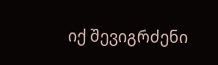იქ შევიგრძენი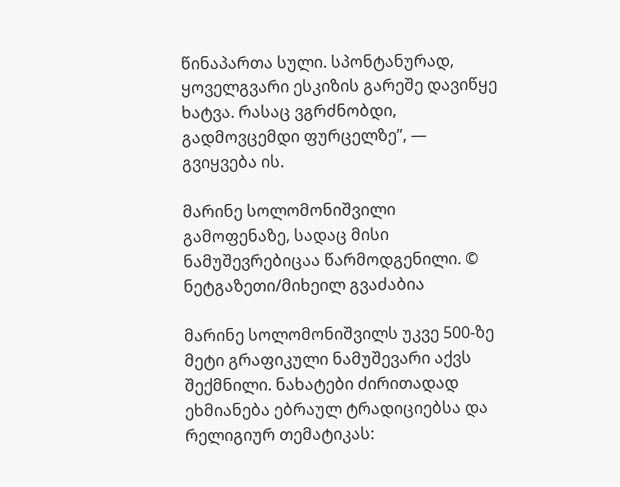წინაპართა სული. სპონტანურად, ყოველგვარი ესკიზის გარეშე დავიწყე ხატვა. რასაც ვგრძნობდი, გადმოვცემდი ფურცელზე”, — გვიყვება ის.

მარინე სოლომონიშვილი გამოფენაზე, სადაც მისი ნამუშევრებიცაა წარმოდგენილი. © ნეტგაზეთი/მიხეილ გვაძაბია

მარინე სოლომონიშვილს უკვე 500-ზე მეტი გრაფიკული ნამუშევარი აქვს შექმნილი. ნახატები ძირითადად ეხმიანება ებრაულ ტრადიციებსა და რელიგიურ თემატიკას: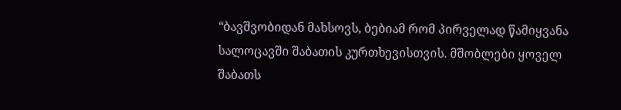“ბავშვობიდან მახსოვს, ბებიამ რომ პირველად წამიყვანა სალოცავში შაბათის კურთხევისთვის. მშობლები ყოველ შაბათს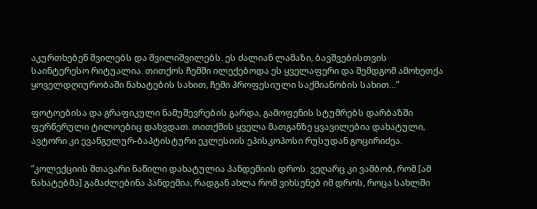აკურთხებენ შვილებს და შვილიშვილებს. ეს ძალიან ლამაზი, ბავშვებისთვის საინტერესო რიტუალია. თითქოს ჩემში ილექებოდა ეს ყველაფერი და შემდგომ ამოხეთქა ყოველდღიურობაში ნახატების სახით, ჩემი პროფესიული საქმიანობის სახით…”

ფოტოებისა და გრაფიკული ნამუშევრების გარდა, გამოფენის სტუმრებს დარბაზში ფერწერული ტილოებიც დახვდათ. თითქმის ყველა მათგანზე ყვავილებია დახატული, ავტორი კი ევანგელურ-ბაპტისტური ეკლესიის ეპისკოპოსი რუსუდან გოცირიძეა.

“კოლექციის მთავარი ნაწილი დახატულია პანდემიის დროს. ვეღარც კი ვამბობ, რომ [ამ ნახატებმა] გამაძლებინა პანდემია, რადგან ახლა რომ ვიხსენებ იმ დროს, როცა სახლში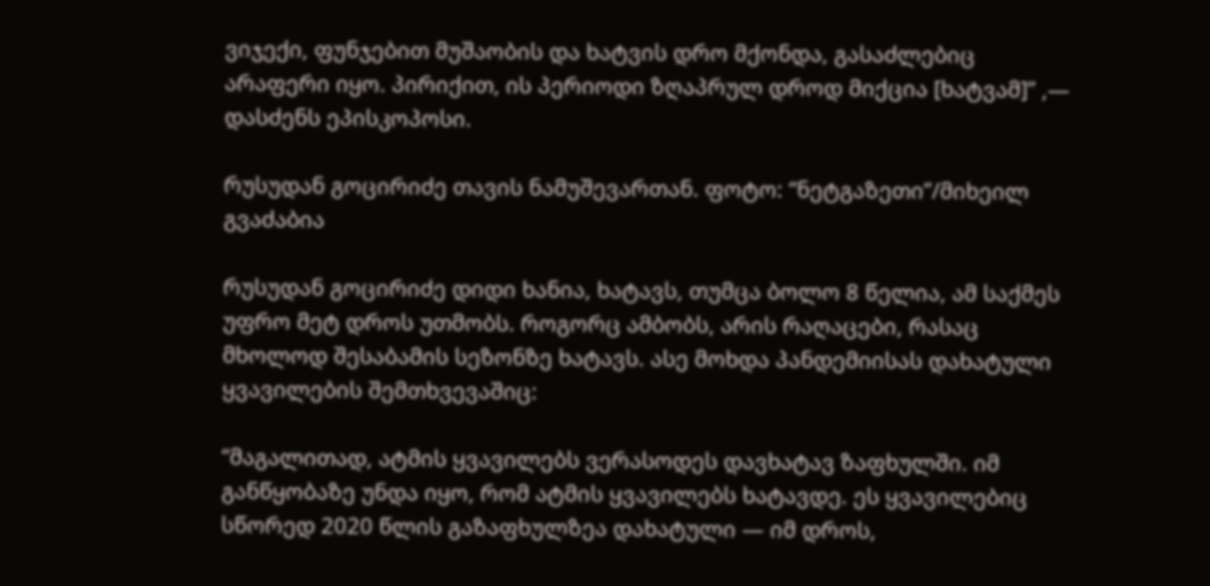ვიჯექი, ფუნჯებით მუშაობის და ხატვის დრო მქონდა, გასაძლებიც არაფერი იყო. პირიქით, ის პერიოდი ზღაპრულ დროდ მიქცია [ხატვამ]” ,— დასძენს ეპისკოპოსი.

რუსუდან გოცირიძე თავის ნამუშევართან. ფოტო: “ნეტგაზეთი”/მიხეილ გვაძაბია

რუსუდან გოცირიძე დიდი ხანია, ხატავს, თუმცა ბოლო 8 წელია, ამ საქმეს უფრო მეტ დროს უთმობს. როგორც ამბობს, არის რაღაცები, რასაც მხოლოდ შესაბამის სეზონზე ხატავს. ასე მოხდა პანდემიისას დახატული ყვავილების შემთხვევაშიც:

“მაგალითად, ატმის ყვავილებს ვერასოდეს დავხატავ ზაფხულში. იმ განწყობაზე უნდა იყო, რომ ატმის ყვავილებს ხატავდე. ეს ყვავილებიც სწორედ 2020 წლის გაზაფხულზეა დახატული — იმ დროს,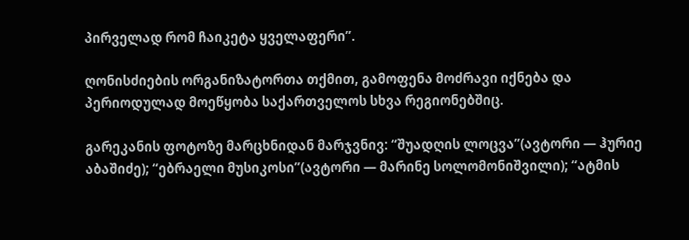პირველად რომ ჩაიკეტა ყველაფერი”.

ღონისძიების ორგანიზატორთა თქმით, გამოფენა მოძრავი იქნება და პერიოდულად მოეწყობა საქართველოს სხვა რეგიონებშიც.

გარეკანის ფოტოზე მარცხნიდან მარჯვნივ: “შუადღის ლოცვა”(ავტორი — ჰურიე აბაშიძე); “ებრაელი მუსიკოსი”(ავტორი — მარინე სოლომონიშვილი); “ატმის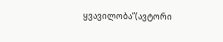ყვავილობა”(ავტორი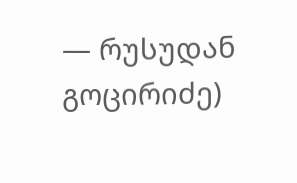— რუსუდან გოცირიძე)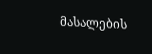მასალების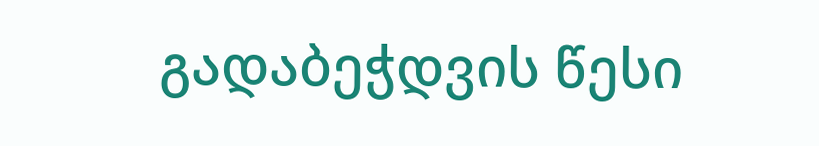გადაბეჭდვის წესი